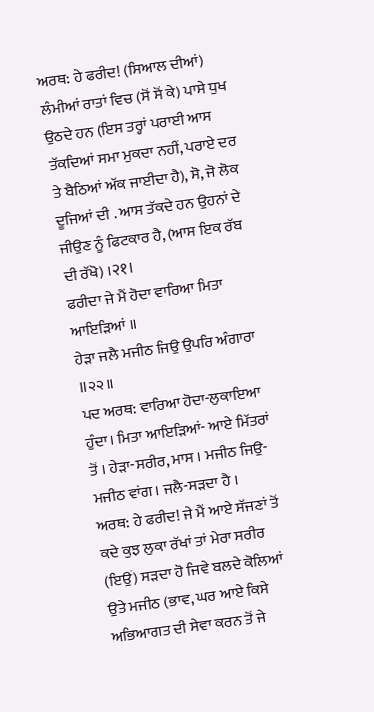ਅਰਥ: ਹੇ ਫਰੀਦ! (ਸਿਆਲ ਦੀਆਂ) ਲੰਮੀਆਂ ਰਾਤਾਂ ਵਿਚ (ਸੋਂ ਸੋਂ ਕੇ) ਪਾਸੇ ਧੁਖ ਉਠਦੇ ਹਨ (ਇਸ ਤਰ੍ਹਾਂ ਪਰਾਈ ਆਸ ਤੱਕਦਿਆਂ ਸਮਾ ਮੁਕਦਾ ਨਹੀਂ, ਪਰਾਏ ਦਰ ਤੇ ਬੈਠਿਆਂ ਅੱਕ ਜਾਈਦਾ ਹੈ), ਸੋ, ਜੋ ਲੋਕ ਦੂਜਿਆਂ ਦੀ . ਆਸ ਤੱਕਦੇ ਹਨ ਉਹਨਾਂ ਦੇ ਜੀਉਣ ਨੂੰ ਫਿਟਕਾਰ ਹੈ, (ਆਸ ਇਕ ਰੱਬ ਦੀ ਰੱਖੋ) ।२१।
ਫਰੀਦਾ ਜੇ ਮੈਂ ਹੋਦਾ ਵਾਰਿਆ ਮਿਤਾ ਆਇੜਿਆਂ ॥
ਹੇੜਾ ਜਲੈ ਮਜੀਠ ਜਿਉ ਉਪਰਿ ਅੰਗਾਰਾ ॥੨੨॥
ਪਦ ਅਰਥ: ਵਾਰਿਆ ਹੋਦਾ-ਲੁਕਾਇਆ ਹੁੰਦਾ। ਮਿਤਾ ਆਇੜਿਆਂ- ਆਏ ਮਿੱਤਰਾਂ ਤੋਂ । ਹੇੜਾ-ਸਰੀਰ, ਮਾਸ । ਮਜੀਠ ਜਿਉ-ਮਜੀਠ ਵਾਂਗ। ਜਲੈ-ਸੜਦਾ ਹੈ ।
ਅਰਥ: ਹੇ ਫਰੀਦ! ਜੇ ਮੈਂ ਆਏ ਸੱਜਣਾਂ ਤੋਂ ਕਦੇ ਕੁਝ ਲੁਕਾ ਰੱਖਾਂ ਤਾਂ ਮੇਰਾ ਸਰੀਰ (ਇਉਂ) ਸੜਦਾ ਹੋ ਜਿਵੇ ਬਲਦੇ ਕੋਲਿਆਂ ਉਤੇ ਮਜੀਠ (ਭਾਵ, ਘਰ ਆਏ ਕਿਸੇ ਅਭਿਆਗਤ ਦੀ ਸੇਵਾ ਕਰਨ ਤੋਂ ਜੇ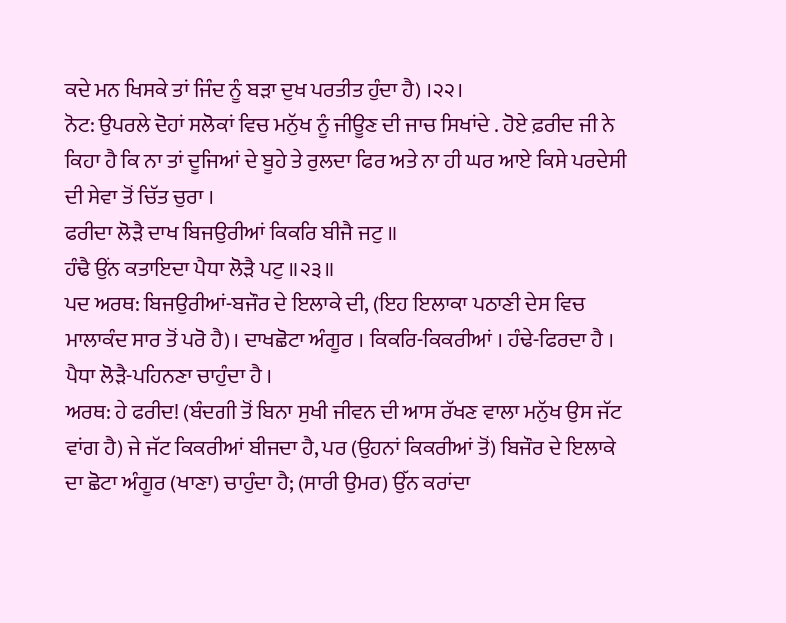ਕਦੇ ਮਨ ਖਿਸਕੇ ਤਾਂ ਜਿੰਦ ਨੂੰ ਬੜਾ ਦੁਖ ਪਰਤੀਤ ਹੁੰਦਾ ਹੈ) ।੨੨।
ਨੋਟ: ਉਪਰਲੇ ਦੋਹਾਂ ਸਲੋਕਾਂ ਵਿਚ ਮਨੁੱਖ ਨੂੰ ਜੀਊਣ ਦੀ ਜਾਚ ਸਿਖਾਂਦੇ . ਹੋਏ ਫ਼ਰੀਦ ਜੀ ਨੇ ਕਿਹਾ ਹੈ ਕਿ ਨਾ ਤਾਂ ਦੂਜਿਆਂ ਦੇ ਬੂਹੇ ਤੇ ਰੁਲਦਾ ਫਿਰ ਅਤੇ ਨਾ ਹੀ ਘਰ ਆਏ ਕਿਸੇ ਪਰਦੇਸੀ ਦੀ ਸੇਵਾ ਤੋਂ ਚਿੱਤ ਚੁਰਾ ।
ਫਰੀਦਾ ਲੋੜੈ ਦਾਖ ਬਿਜਉਰੀਆਂ ਕਿਕਰਿ ਬੀਜੈ ਜਟੁ ॥
ਹੰਢੈ ਉਂਨ ਕਤਾਇਦਾ ਪੈਧਾ ਲੋੜੈ ਪਟੁ ॥੨੩॥
ਪਦ ਅਰਥ: ਬਿਜਉਰੀਆਂ-ਬਜੌਰ ਦੇ ਇਲਾਕੇ ਦੀ, (ਇਹ ਇਲਾਕਾ ਪਠਾਣੀ ਦੇਸ ਵਿਚ ਮਾਲਾਕੰਦ ਸਾਰ ਤੋਂ ਪਰੋ ਹੈ)। ਦਾਖਛੋਟਾ ਅੰਗੂਰ । ਕਿਕਰਿ-ਕਿਕਰੀਆਂ । ਹੰਢੇ-ਫਿਰਦਾ ਹੈ । ਪੈਧਾ ਲੋੜੈ-ਪਹਿਨਣਾ ਚਾਹੁੰਦਾ ਹੈ ।
ਅਰਥ: ਹੇ ਫਰੀਦ! (ਬੰਦਗੀ ਤੋਂ ਬਿਨਾ ਸੁਖੀ ਜੀਵਨ ਦੀ ਆਸ ਰੱਖਣ ਵਾਲਾ ਮਨੁੱਖ ਉਸ ਜੱਟ ਵਾਂਗ ਹੈ) ਜੇ ਜੱਟ ਕਿਕਰੀਆਂ ਬੀਜਦਾ ਹੈ, ਪਰ (ਉਹਨਾਂ ਕਿਕਰੀਆਂ ਤੋਂ) ਬਿਜੌਰ ਦੇ ਇਲਾਕੇ ਦਾ ਛੋਟਾ ਅੰਗੂਰ (ਖਾਣਾ) ਚਾਹੁੰਦਾ ਹੈ; (ਸਾਰੀ ਉਮਰ) ਉੱਨ ਕਰਾਂਦਾ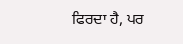ਫਿਰਦਾ ਹੈ, ਪਰ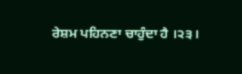ਰੇਸ਼ਮ ਪਹਿਨਣਾ ਚਾਹੁੰਦਾ ਹੈ ।੨੩।